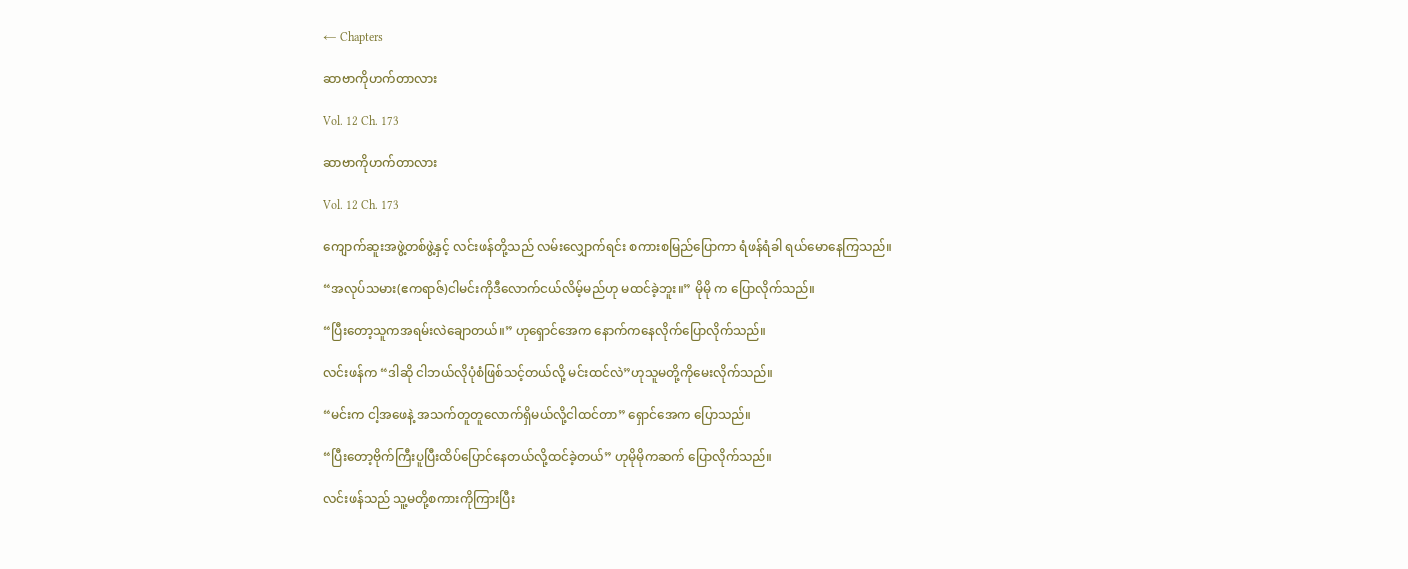← Chapters

ဆာဗာကိုဟက်တာလား

Vol. 12 Ch. 173

ဆာဗာကိုဟက်တာလား

Vol. 12 Ch. 173

ကျောက်ဆူးအဖွဲ့တစ်ဖွဲ့နှင့် လင်းဖန်တို့သည် လမ်းလျှောက်ရင်း စကားစမြည်ပြောကာ ရံဖန်ရံခါ ရယ်မောနေကြသည်။

“အလုပ်သမား(ဧကရာဇ်)ငါမင်းကိုဒီလောက်ငယ်လိမ့်မည်ဟု မထင်ခဲ့ဘူး။” မိုမို က ပြောလိုက်သည်။

“ပြီးတော့သူကအရမ်းလဲချောတယ်။” ဟုရှောင်အေက နောက်ကနေလိုက်ပြောလိုက်သည်။

လင်းဖန်က “ဒါဆို ငါဘယ်လိုပုံစံဖြစ်သင့်တယ်လို့ မင်းထင်လဲ”ဟုသူမတို့ကိုမေးလိုက်သည်။

“မင်းက ငါ့အဖေနဲ့ အသက်တူတူလောက်ရှိမယ်လို့ငါထင်တာ” ရှောင်အေက ပြောသည်။

“ပြီးတော့ဗိုက်ကြီးပူပြီးထိပ်ပြောင်နေတယ်လို့ထင်ခဲ့တယ်” ဟုမိုမိုကဆက် ပြောလိုက်သည်။

လင်းဖန်သည် သူ့မတို့စကားကိုကြားပြီး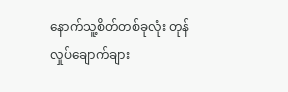နောက်သူ့စိတ်တစ်ခုလုံး တုန်လှုပ်ချောက်ချား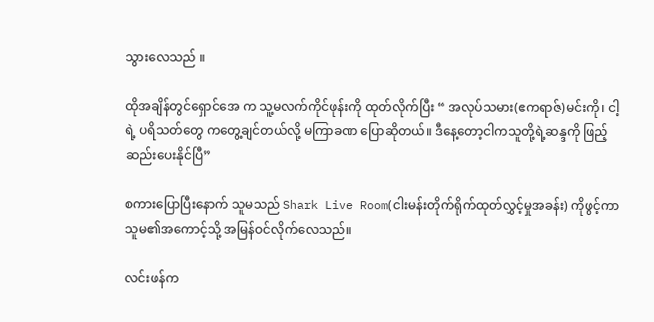သွားလေသည် ။

ထိုအချိန်တွင်ရှောင်အေ က သူ့မလက်ကိုင်ဖုန်းကို ထုတ်လိုက်ပြီး “ အလုပ်သမား(ဧကရာဇ်)မင်းကို၊ ငါ့ရဲ့ ပရိသတ်တွေ ကတွေ့ချင်တယ်လို့ မကြာခဏ ပြောဆိုတယ်။ ဒီနေ့တော့ငါကသူတို့ရဲ့ဆန္ဒကို ဖြည့်ဆည်းပေးနိုင်ပြီ”

စကားပြောပြီးနောက် သူမသည် Shark Live Room(ငါးမန်းတိုက်ရိုက်ထုတ်လွှင့်မှုအခန်း) ကိုဖွင့်ကာ သူမ၏အကောင့်သို့ အမြန်ဝင်လိုက်လေသည်။

လင်းဖန်က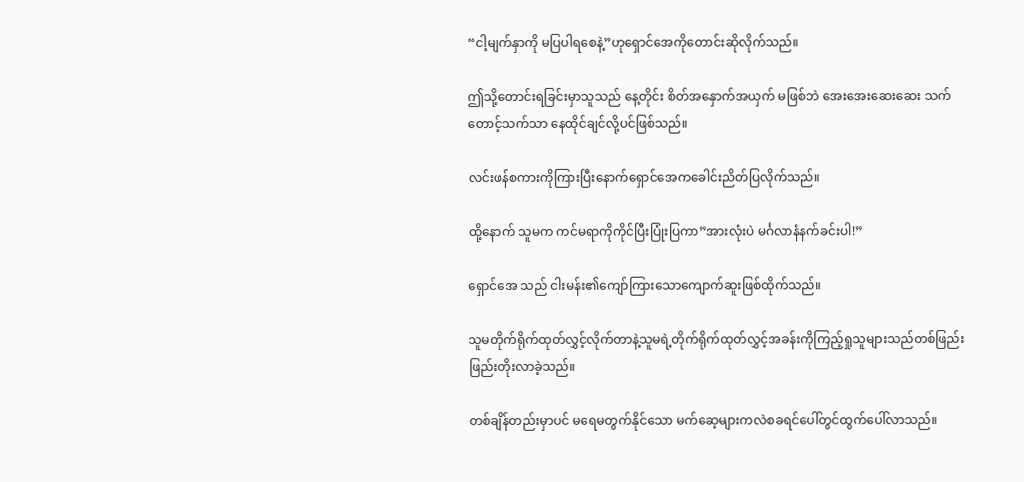“ငါ့မျက်နှာကို မပြပါရစေနဲ့”ဟုရှောင်အေကိုတောင်းဆိုလိုက်သည်။

ဤသို့တောင်းရခြင်းမှာသူသည် နေ့တိုင်း စိတ်အနှောက်အယှက် မဖြစ်ဘဲ အေးအေးဆေးဆေး သက်တောင့်သက်သာ နေထိုင်ချင်လို့ပင်ဖြစ်သည်။

လင်းဖန်စကားကိုကြားပြီးနောက်ရှောင်အေကခေါင်းညိတ်ပြလိုက်သည်။

ထို့နောက် သူမက ကင်မရာကိုကိုင်ပြီးပြုံးပြကာ”အားလုံးပဲ မင်္ဂလာနံနက်ခင်းပါ!”

ရှောင်အေ သည် ငါးမန်း၏ကျော်ကြားသောကျောက်ဆူးဖြစ်ထိုက်သည်။

သူမတိုက်ရိုက်ထုတ်လွှင့်လိုက်တာနဲ့သူမရဲ့တိုက်ရိုက်ထုတ်လွှင့်အခန်းကိုကြည့်ရှုသူများသည်တစ်ဖြည်းဖြည်းတိုးလာခဲ့သည်။

တစ်ချိန်တည်းမှာပင် မရေမတွက်နိုင်သော မက်ဆေ့များကလဲစခရင်ပေါ်တွင်ထွက်ပေါ်လာသည်။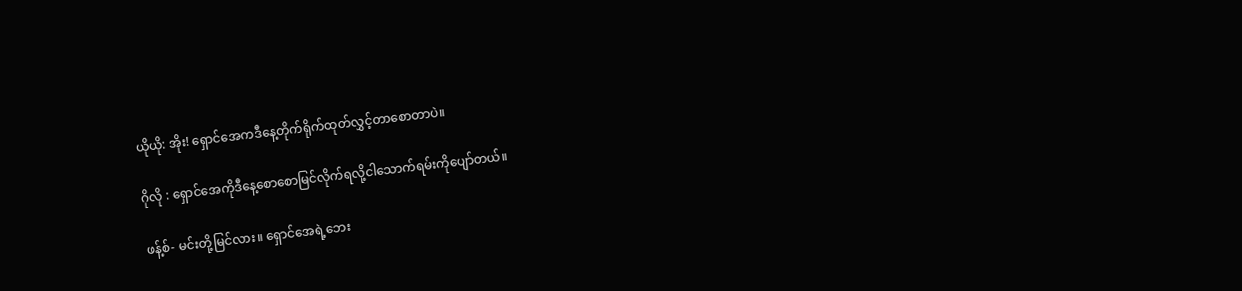ယိုယို: အိုး! ရှောင်အေကဒီနေ့တိုက်ရိုက်ထုတ်လွှင့်တာစောတာပဲ။

ဂိုလို : ရှောင်အေကိုဒီနေ့စောစောမြင်လိုက်ရလို့ငါသောက်ရမ်းကိုပျော်တယ်။

ဖန့်စ်- မင်းတို့မြင်လား။ ရှောင်အေရဲ့ဘေး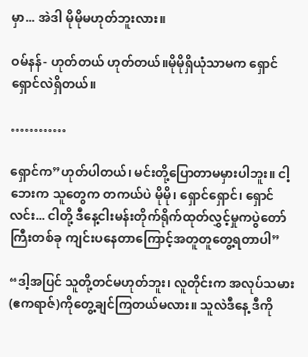မှာ... အဲဒါ မိုမိုမဟုတ်ဘူးလား။

ဝမ်နန်- ဟုတ်တယ် ဟုတ်တယ်။မိုမိုရှိယုံသာမက ရှောင်ရှောင်လဲရှိတယ်။

…………

ရှောင်က”ဟုတ်ပါတယ်၊ မင်းတို့ပြောတာမမှားပါဘူး။ ငါ့ဘေးက သူတွေက တကယ်ပဲ မိုမို၊ ရှောင်ရှောင်၊ ရှောင်လင်း... ငါတို့ ဒီနေ့ငါးမန်းတိုက်ရိုက်ထုတ်လွှင့်မှုကပွဲတော်ကြီးတစ်ခု ကျင်းပနေတာကြောင့်အတူတူတွေ့ရတာပါ”

“ဒါ့အပြင် သူတို့တင်မဟုတ်ဘူး၊ လူတိုင်းက အလုပ်သမား(ဧကရာဇ်)ကိုတွေ့ချင်ကြတယ်မလား။ သူလဲဒီနေ့ ဒီကို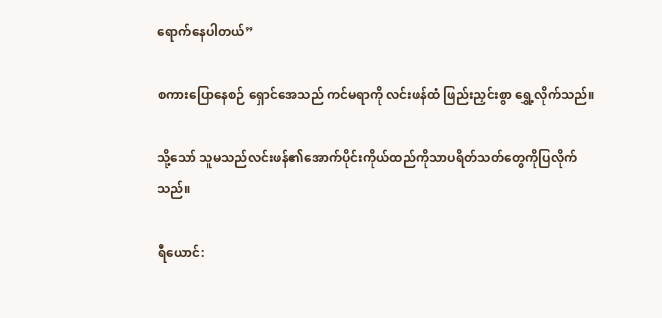ရောက်နေပါတယ်”

စကားပြောနေစဉ် ရှောင်အေသည် ကင်မရာကို လင်းဖန်ထံ ဖြည်းညှင်းစွာ ရွှေ့လိုက်သည်။

သို့သော် သူမသည်လင်းဖန်၏အောက်ပိုင်းကိုယ်ထည်ကိုသာပရိတ်သတ်တွေကိုပြလိုက်သည်။

ရီယောင်: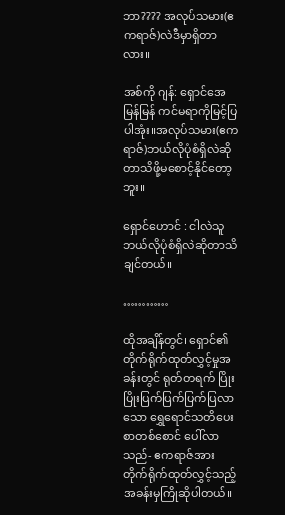ဘာ???? အလုပ်သမား(ဧကရာဇ်)လဲဒီမှာရှိတာလား။

အစ်ကို ဂျန်: ရှောင်အေ မြန်မြန် ကင်မရာကိုမြင့်ပြပါအုံး။အလုပ်သမား(ဧကရာဇ်)ဘယ်လိုပုံစံရှိလဲဆိုတာသိဖို့မစောင့်နိုင်တော့ဘူး။

ရှောင်ဟောင် : ငါလဲသူဘယ်လိုပုံစံရှိလဲဆိုတာသိချင်တယ်။

…………

ထိုအချိန်တွင်၊ ရှောင်၏ တိုက်ရိုက်ထုတ်လွှင့်မှုအခန်းတွင် ရုတ်တရက် ပြိုးပြိုးပြက်ပြက်ပြက်ပြလာသော ရွှေရောင်သတိပေးစာတစ်စောင် ပေါ်လာသည်- ဧကရာဇ်အား တိုက်ရိုက်ထုတ်လွှင့်သည့်အခန်းမှကြိုဆိုပါတယ်။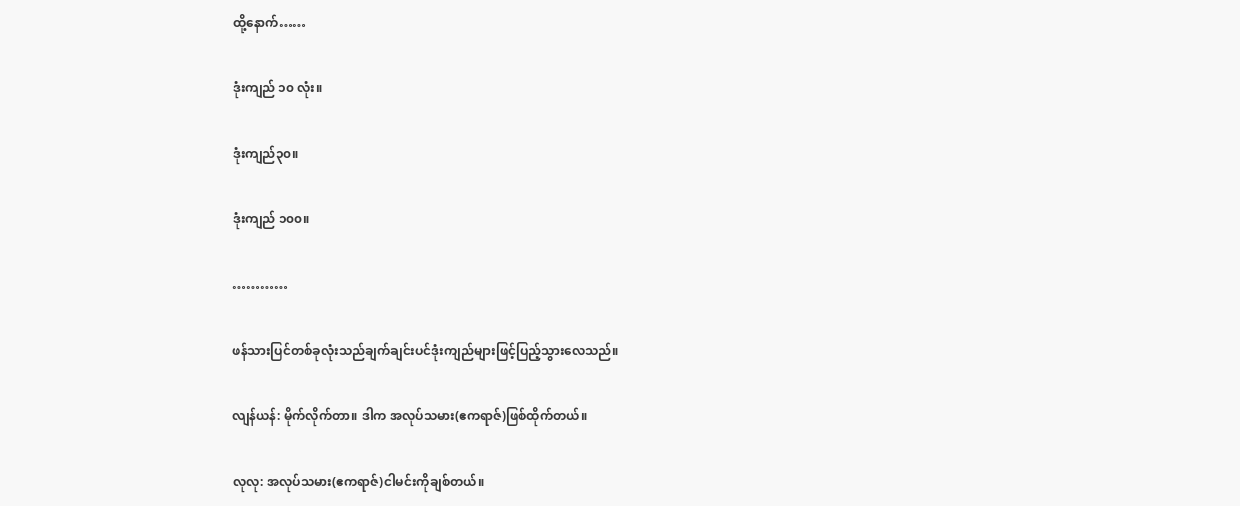ထို့နောက်……

ဒုံးကျည် ၁၀ လုံး။

ဒုံးကျည်၃၀။

ဒုံးကျည် ၁၀၀။

…………

ဖန်သားပြင်တစ်ခုလုံးသည်ချက်ချင်းပင်ဒုံးကျည်များဖြင့်ပြည့်သွားလေသည်။

လျန်ယန်: မိုက်လိုက်တာ။ ဒါက အလုပ်သမား(ဧကရာဇ်)ဖြစ်ထိုက်တယ်။

လုလု: အလုပ်သမား(ဧကရာဇ်)ငါမင်းကိုချစ်တယ်။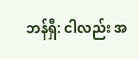ဘန်ရှီ: ငါလည်း အ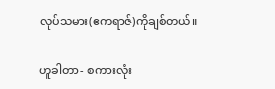လုပ်သမား(ဧကရာဇ်)ကိုချစ်တယ်။

ဟူခါတာ- စကားလုံး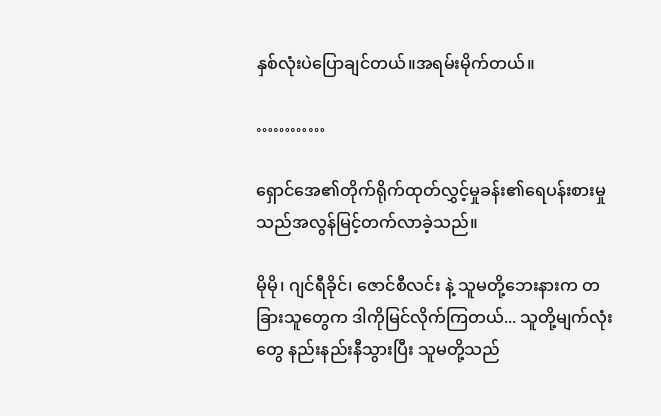နှစ်လုံးပဲပြောချင်တယ်။အရမ်းမိုက်တယ်။

…………

ရှောင်အေ၏တိုက်ရိုက်ထုတ်လွှင့်မှုခန်း၏ရေပန်းစားမှုသည်အလွန်မြင့်တက်လာခဲ့သည်။

မိုမို၊ ဂျင်ရီခိုင်၊ ဇောင်စီလင်း နဲ့ သူမတို့ဘေးနားက တခြားသူတွေက ဒါကိုမြင်လိုက်ကြတယ်... သူတို့မျက်လုံးတွေ နည်းနည်းနီသွားပြီး သူမတို့သည်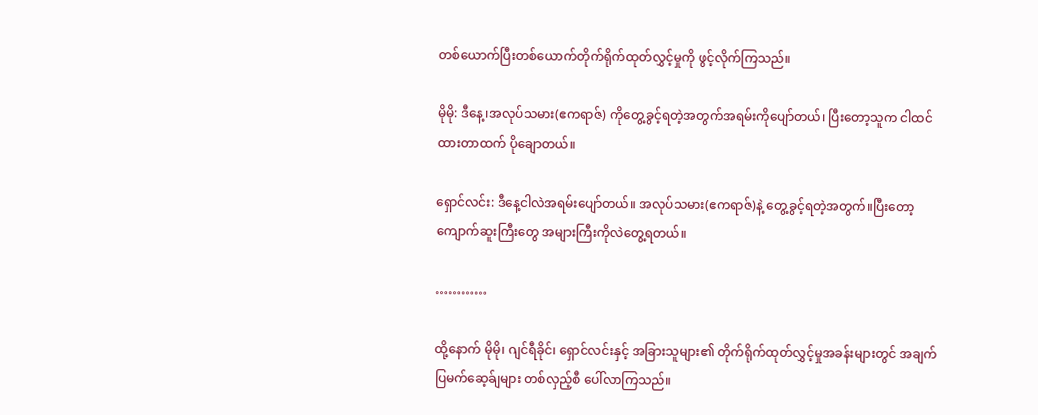တစ်ယောက်ပြီးတစ်ယောက်တိုက်ရိုက်ထုတ်လွှင့်မှုကို ဖွင့်လိုက်ကြသည်။

မိုမို: ဒီနေ့၊အလုပ်သမား(ဧကရာဇ်) ကိုတွေ့ခွင့်ရတဲ့အတွက်အရမ်းကိုပျော်တယ်၊ ပြီးတော့သူက ငါထင်ထားတာထက် ပိုချောတယ်။

ရှောင်လင်း: ဒီနေ့ငါလဲအရမ်းပျော်တယ်။ အလုပ်သမား(ဧကရာဇ်)နဲ့ တွေ့ခွင့်ရတဲ့အတွက်။ပြီးတော့ ကျောက်ဆူးကြီးတွေ အများကြီးကိုလဲတွေ့ရတယ်။

…………

ထို့နောက် မိုမို၊ ဂျင်ရီခိုင်၊ ရှောင်လင်းနှင့် အခြားသူများ၏ တိုက်ရိုက်ထုတ်လွှင့်မှုအခန်းများတွင် အချက်ပြမက်ဆေ့ခ်ျများ တစ်လှည့်စီ ပေါ်လာကြသည်။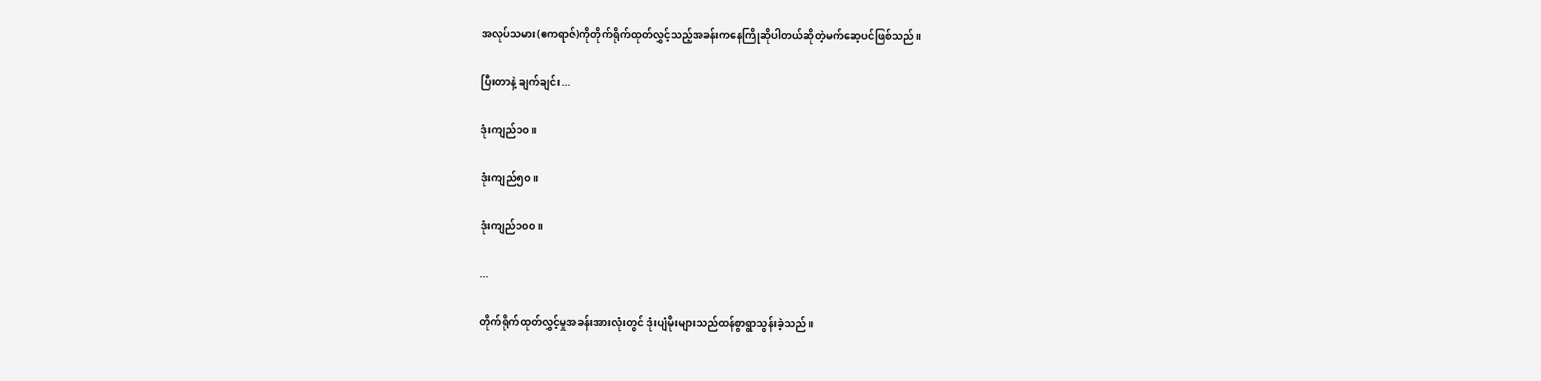အလုပ်သမား(ဧကရာဇ်)ကိုတိုက်ရိုက်ထုတ်လွှင့်သည့်အခန်းကနေကြိုဆိုပါတယ်ဆိုတဲ့မက်ဆေ့ပင်ဖြစ်သည်။

ပြီးတာနဲ့ ချက်ချင်း...

ဒုံးကျည်၁၀။

ဒုံးကျည်၅၀။

ဒုံးကျည်၁၀၀။

...

တိုက်ရိုက်ထုတ်လွှင့်မှုအခန်းအားလုံးတွင် ဒုံးပျံမိုးများသည်ထန်စွာရွာသွန်းခဲ့သည်။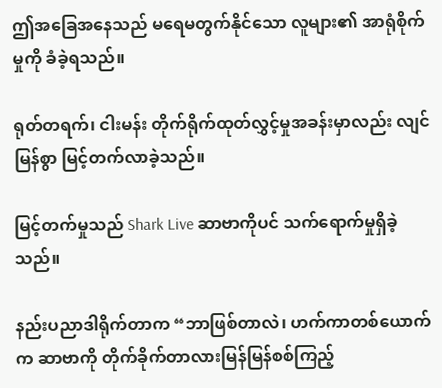ဤအခြေအနေသည် မရေမတွက်နိုင်သော လူများ၏ အာရုံစိုက်မှုကို ခံခဲ့ရသည်။

ရုတ်တရက်၊ ငါးမန်း တိုက်ရိုက်ထုတ်လွှင့်မှုအခန်းမှာလည်း လျင်မြန်စွာ မြင့်တက်လာခဲ့သည်။

မြင့်တက်မှုသည် Shark Live ဆာဗာကိုပင် သက်ရောက်မှုရှိခဲ့သည်။

နည်းပညာဒါရိုက်တာက “ဘာဖြစ်တာလဲ၊ ဟက်ကာတစ်ယောက်က ဆာဗာကို တိုက်ခိုက်တာလားမြန်မြန်စစ်ကြည့်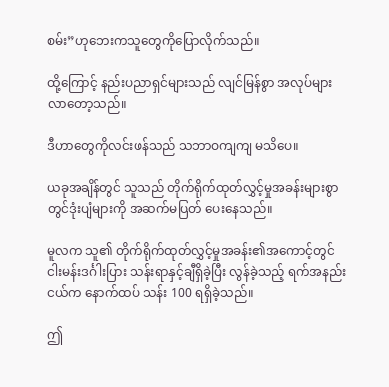စမ်း”ဟုဘေးကသူတွေကိုပြောလိုက်သည်။

ထို့ကြောင့် နည်းပညာရှင်များသည် လျင်မြန်စွာ အလုပ်များလာတော့သည်။

ဒီဟာတွေကိုလင်းဖန်သည် သဘာဝကျကျ မသိပေ။

ယခုအချိန်တွင် သူသည် တိုက်ရိုက်ထုတ်လွှင့်မှုအခန်းများစွာတွင်ဒုံးပျံများကို အဆက်မပြတ် ပေးနေသည်။

မူလက သူ၏ တိုက်ရိုက်ထုတ်လွှင့်မှုအခန်း၏အကောင့်တွင် ငါးမန်းဒင်္ဂါးပြား သန်းရာနှင့်ချီရှိခဲ့ပြီး လွန်ခဲ့သည့် ရက်အနည်းငယ်က နောက်ထပ် သန်း 100 ရရှိခဲ့သည်။

ဤ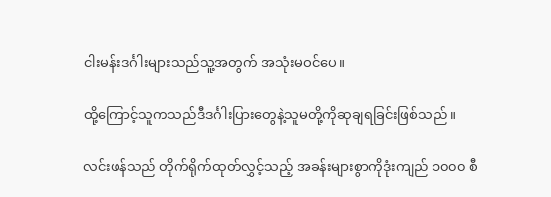ငါးမန်းဒင်္ဂါးများသည်သူ့အတွက် အသုံးမဝင်ပေ။

ထို့ကြောင့်သူကသည်ဒီဒင်္ဂါးပြားတွေနဲ့သူမတို့ကိုဆုချရခြင်းဖြစ်သည်။

လင်းဖန်သည် တိုက်ရိုက်ထုတ်လွှင့်သည့် အခန်းများစွာကိုဒုံးကျည် ၁၀၀၀ စီ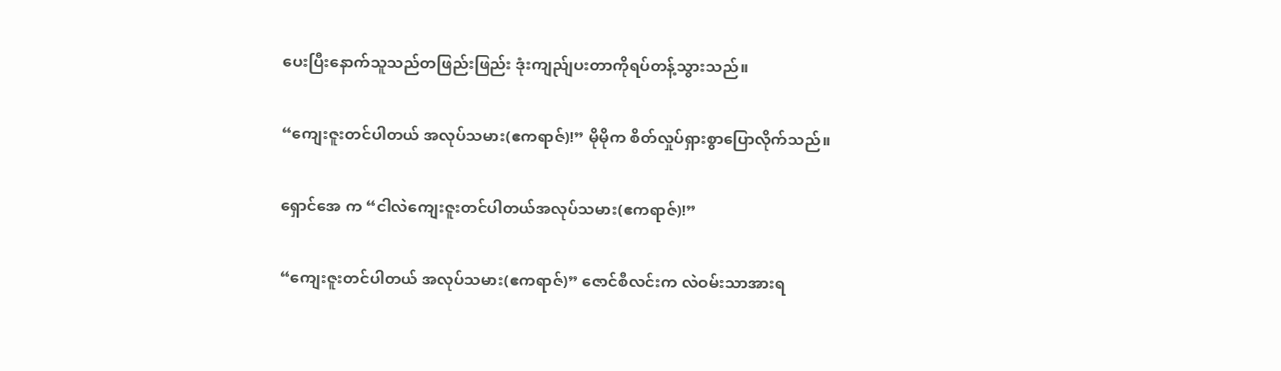ပေးပြီးနောက်သူသည်တဖြည်းဖြည်း ဒုံးကျည်ျပးတာကိုရပ်တန့်သွားသည်။

“ကျေးဇူးတင်ပါတယ် အလုပ်သမား(ဧကရာဇ်)!” မိုမိုက စိတ်လှုပ်ရှားစွာပြောလိုက်သည်။

ရှောင်အေ က “ငါလဲကျေးဇူးတင်ပါတယ်အလုပ်သမား(ဧကရာဇ်)!”

“ကျေးဇူးတင်ပါတယ် အလုပ်သမား(ဧကရာဇ်)” ဇောင်စီလင်းက လဲဝမ်းသာအားရ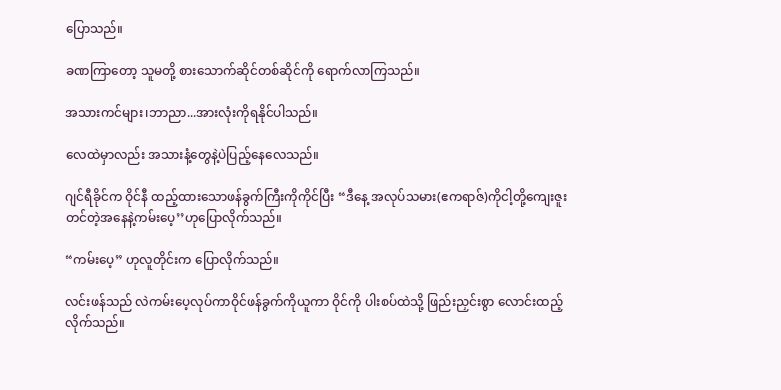ပြောသည်။

ခဏကြာတော့ သူမတို့ စားသောက်ဆိုင်တစ်ဆိုင်ကို ရောက်လာကြသည်။

အသားကင်များ၊ဘာညာ...အားလုံးကိုရနိုင်ပါသည်။

လေထဲမှာလည်း အသားနံ့တွေနဲ့ပဲပြည့်နေလေသည်။

ဂျင်ရီခိုင်က ဝိုင်နီ ထည့်ထားသောဖန်ခွက်ကြီးကိုကိုင်ပြီး “ဒီနေ့ အလုပ်သမား(ဧကရာဇ်)ကိုငါ့တို့ကျေးဇူးတင်တဲ့အနေနဲ့ကမ်းပေ့’’ဟုပြောလိုက်သည်။

“ကမ်းပေ့” ဟုလူတိုင်းက ပြောလိုက်သည်။

လင်းဖန်သည် လဲကမ်းပေ့လုပ်ကာဝိုင်ဖန်ခွက်ကိုယူကာ ဝိုင်ကို ပါးစပ်ထဲသို့ ဖြည်းညှင်းစွာ လောင်းထည့်လိုက်သည်။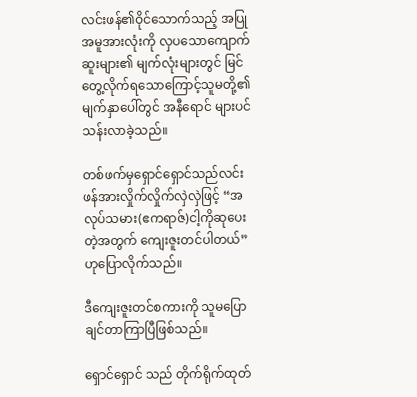လင်းဖန်၏ဝိုင်သောက်သည့် အပြုအမူအားလုံးကို လှပသောကျောက်ဆူးများ၏ မျက်လုံးများတွင် မြင်တွေ့လိုက်ရသောကြောင့်သူမတို့၏ မျက်နှာပေါ်တွင် အနီရောင် များပင်သန်းလာခဲ့သည်။

တစ်ဖက်မှရှောင်ရှောင်သည်လင်းဖန်အားလှိုက်လှိုက်လှဲလှဲဖြင့် “အလုပ်သမား(ဧကရာဇ်)ငါ့ကိုဆုပေးတဲ့အတွက် ကျေးဇူးတင်ပါတယ်”ဟုပြောလိုက်သည်။

ဒီကျေးဇူးတင်စကားကို သူမပြောချင်တာကြာပြီဖြစ်သည်။

ရှောင်ရှောင် သည် တိုက်ရိုက်ထုတ်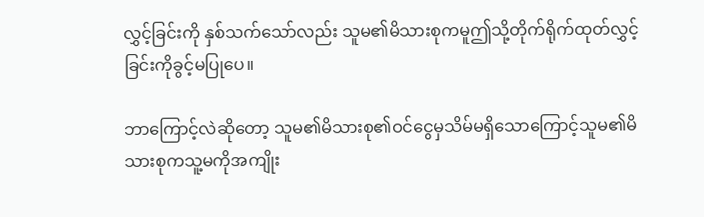လွှင့်ခြင်းကို နှစ်သက်သော်လည်း သူမ၏မိသားစုကမူဤသို့တိုက်ရိုက်ထုတ်လွှင့်ခြင်းကိုခွင့်မပြုပေ။

ဘာကြောင့်လဲဆိုတော့ သူမ၏မိသားစု၏ဝင်ငွေမှသိမ်မရှိသောကြောင့်သူမ၏မိသားစုကသူ့မကိုအကျိုး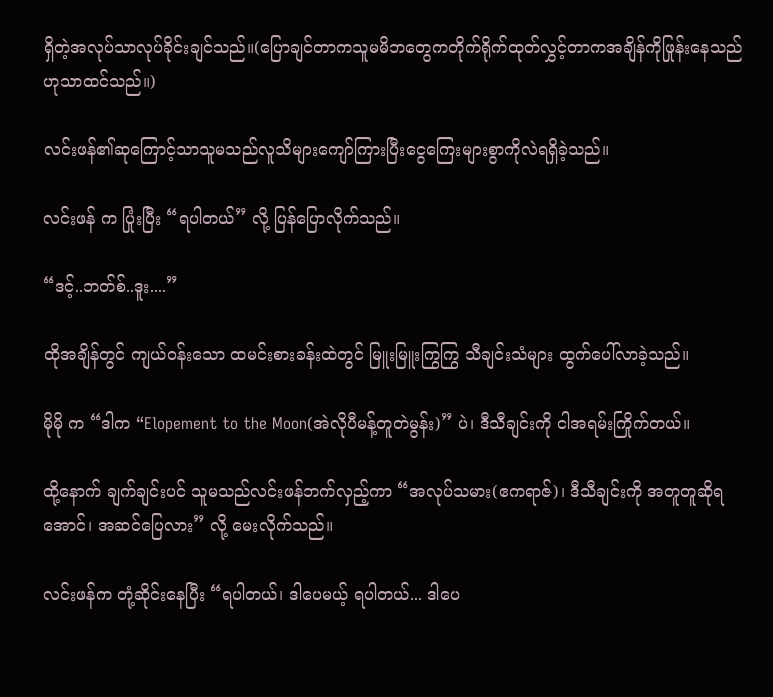ရှိတဲ့အလုပ်သာလုပ်ခိုင်းချင်သည်။(ပြောချင်တာကသူမမိဘတွေကတိုက်ရိုက်ထုတ်လွှင့်တာကအချိန်ကိုဖြုန်းနေသည်ဟုသာထင်သည်။)

လင်းဖန်၏ဆုကြောင့်သာသူမသည်လူသိများကျော်ကြားပြီးငွေကြေးများစွာကိုလဲရရှိခဲ့သည်။

လင်းဖန် က ပြုံးပြီး “ရပါတယ်” လို့ ပြန်ပြောလိုက်သည်။

“ဒင့်..ဘတ်စ်..ဒူး....”

ထိုအချိန်တွင် ကျယ်ဝန်းသော ထမင်းစားခန်းထဲတွင် မြူးမြူးကြွကြွ သီချင်းသံများ ထွက်ပေါ်လာခဲ့သည်။

မိုမို က “ဒါက “Elopement to the Moon(အဲလိုပီမန့်တူတဲမွန်း)” ပဲ၊ ဒီသီချင်းကို ငါအရမ်းကြိုက်တယ်။

ထို့နောက် ချက်ချင်းပင် သူမသည်လင်းဖန်ဘက်လှည့်ကာ “အလုပ်သမား(ဧကရာဇ်)၊ ဒီသီချင်းကို အတူတူဆိုရအောင်၊ အဆင်ပြေလား” လို့ မေးလိုက်သည်။

လင်းဖန်က တုံ့ဆိုင်းနေပြီး “ရပါတယ်၊ ဒါပေမယ့် ရပါတယ်... ဒါပေ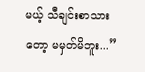မယ့် သီချင်းစာသားတော့ မမှတ်မိဘူး...”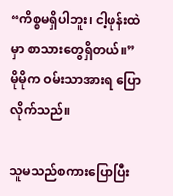“ကိစ္စမရှိပါဘူး၊ ငါ့ဖုန်းထဲမှာ စာသားတွေရှိတယ်။” မိုမိုက ဝမ်းသာအားရ ပြောလိုက်သည်။

သူမသည်စကားပြောပြီး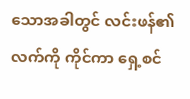သောအခါတွင် လင်းဖန်၏လက်ကို ကိုင်ကာ ရှေ့စင်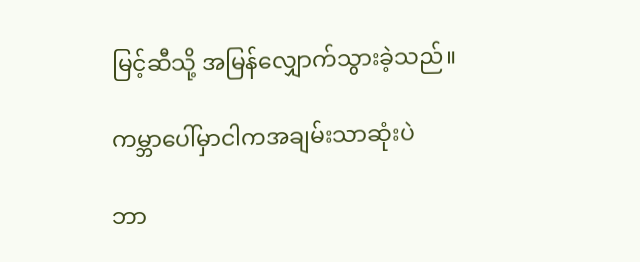မြင့်ဆီသို့ အမြန်လျှောက်သွားခဲ့သည်။

ကမ္ဘာပေါ်မှာငါကအချမ်းသာဆုံးပဲ

ဘာ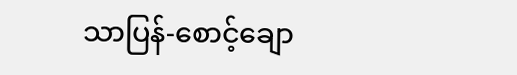သာပြန်-စောင့်ချော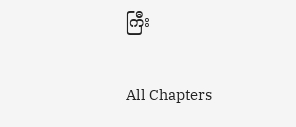ကြီး

All Chapters